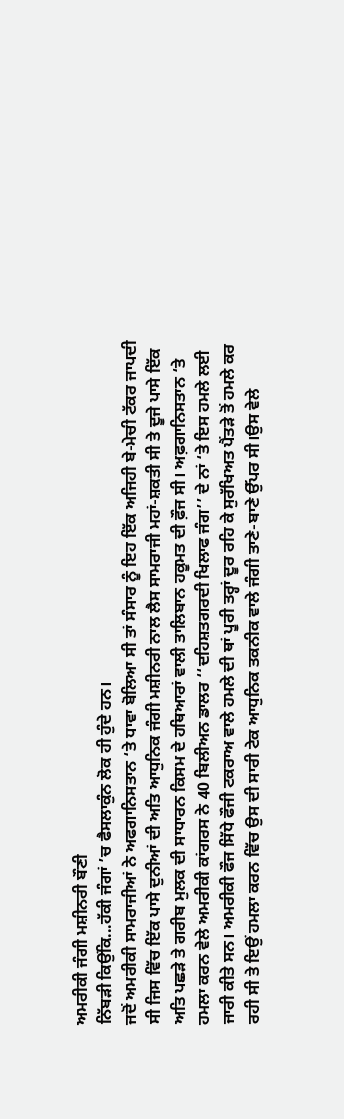ਅਮਰੀਕੀ ਜੰਗੀ ਮਸ਼ੀਨਰੀ ਬੌਣੀ
ਨਿੱਬੜੀ ਕਿਉਂਕਿ...ਹੱਕੀ ਜੰਗਾਂ ’ਚ ਫੈਸਲਾਕੁੰਨ ਲੋਕ ਹੀ ਹੁੰਦੇ ਹਨ।
ਜਦੋਂ ਅਮਰੀਕੀ ਸਾਮਰਾਜੀਆਂ ਨੇ ਅਫਗਾਨਿਸਤਾਨ ‘ਤੇ ਧਾਵਾ ਬੋਲਿਆ ਸੀ ਤਾਂ ਸੰਸਾਰ ਨੂੰ ਇਹ ਇੱਕ ਅਜਿਹੀ ਬੇ-ਮੇਚੀ ਟੱਕਰ ਜਾਪਦੀ ਸੀ ਜਿਸ ਵਿੱਚ ਇੱਕ ਪਾਸੇ ਦੁਨੀਆਂ ਦੀ ਅਤਿ ਆਧੁਨਿਕ ਜੰਗੀ ਮਸ਼ੀਨਰੀ ਨਾਲ ਲੈਸ ਸਾਮਰਾਜੀ ਮਹਾਂ-ਸ਼ਕਤੀ ਸੀ ਤੇ ਦੂਜੇ ਪਾਸੇ ਇੱਕ ਅਤਿ ਪਛੜੇ ਤੇ ਗਰੀਬ ਮੁਲਕ ਦੀ ਸਾਧਾਰਨ ਕਿਸਮ ਦੇ ਹਥਿਆਰਾਂ ਵਾਲੀ ਤਾਲਿਬਾਨ ਹਕੂਮਤ ਦੀ ਫ਼ੌਜ ਸੀ। ਅਫ਼ਗਾਨਿਸਤਾਨ ‘ਤੇ ਹਮਲਾ ਕਰਨ ਵੇਲੇ ਅਮਰੀਕੀ ਕਾਂਗਰਸ ਨੇ 40 ਬਿਲੀਅਨ ਡਾਲਰ ‘‘ਦਹਿਸ਼ਤਗਰਦੀ ਖਿਲਾਫ ਜੰਗ’’ ਦੇ ਨਾਂ ‘ਤੇ ਇਸ ਹਮਲੇ ਲਈ ਜਾਰੀ ਕੀਤੇ ਸਨ। ਅਮਰੀਕੀ ਫੌਜ ਸਿੱਧੇ ਫੌਜੀ ਟਕਰਾਅ ਵਾਲੇ ਹਮਲੇ ਦੀ ਥਾਂ ਪੂਰੀ ਤਰ੍ਹਾਂ ਦੂਰ ਰਹਿ ਕੇ ਸੁਰੱਖਿਅਤ ਪੈਂਤੜੇ ਤੋਂ ਹਮਲੇ ਕਰ ਰਹੀ ਸੀ ਤੇ ਇਉਂ ਹਮਲਾ ਕਰਨ ਵਿੱਚ ਉਸ ਦੀ ਸਾਰੀ ਟੇਕ ਆਧੁਨਿਕ ਤਕਨੀਕ ਵਾਲੇ ਜੰਗੀ ਤਾਣੇ-ਬਾਣੇ ਉੱਪਰ ਸੀ।ਉਸ ਵੇਲੇ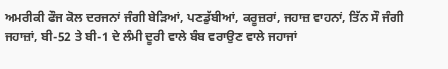ਅਮਰੀਕੀ ਫੌਜ ਕੋਲ ਦਰਜਨਾਂ ਜੰਗੀ ਬੇੜਿਆਂ, ਪਣਡੁੱਬੀਆਂ, ਕਰੂਜ਼ਰਾਂ, ਜਹਾਜ਼ ਵਾਹਨਾਂ, ਤਿੱਨ ਸੌ ਜੰਗੀ ਜਹਾਜ਼ਾਂ, ਬੀ-52 ਤੇ ਬੀ-1 ਦੇ ਲੰਮੀ ਦੂਰੀ ਵਾਲੇ ਬੰਬ ਵਰਾਉਣ ਵਾਲੇ ਜਹਾਜਾਂ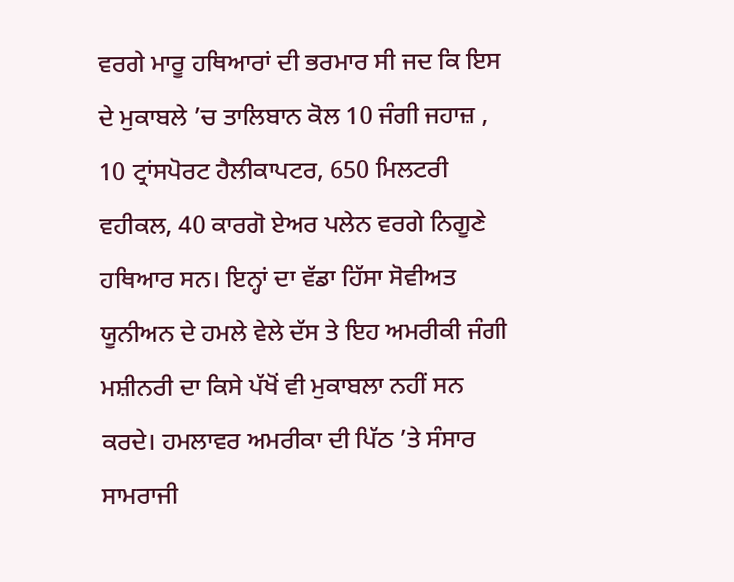ਵਰਗੇ ਮਾਰੂ ਹਥਿਆਰਾਂ ਦੀ ਭਰਮਾਰ ਸੀ ਜਦ ਕਿ ਇਸ ਦੇ ਮੁਕਾਬਲੇ ’ਚ ਤਾਲਿਬਾਨ ਕੋਲ 10 ਜੰਗੀ ਜਹਾਜ਼ , 10 ਟ੍ਰਾਂਸਪੋਰਟ ਹੈਲੀਕਾਪਟਰ, 650 ਮਿਲਟਰੀ ਵਹੀਕਲ, 40 ਕਾਰਗੋ ਏਅਰ ਪਲੇਨ ਵਰਗੇ ਨਿਗੂਣੇ ਹਥਿਆਰ ਸਨ। ਇਨ੍ਹਾਂ ਦਾ ਵੱਡਾ ਹਿੱਸਾ ਸੋਵੀਅਤ ਯੂਨੀਅਨ ਦੇ ਹਮਲੇ ਵੇਲੇ ਦੱਸ ਤੇ ਇਹ ਅਮਰੀਕੀ ਜੰਗੀ ਮਸ਼ੀਨਰੀ ਦਾ ਕਿਸੇ ਪੱਖੋਂ ਵੀ ਮੁਕਾਬਲਾ ਨਹੀਂ ਸਨ ਕਰਦੇ। ਹਮਲਾਵਰ ਅਮਰੀਕਾ ਦੀ ਪਿੱਠ ’ਤੇ ਸੰਸਾਰ ਸਾਮਰਾਜੀ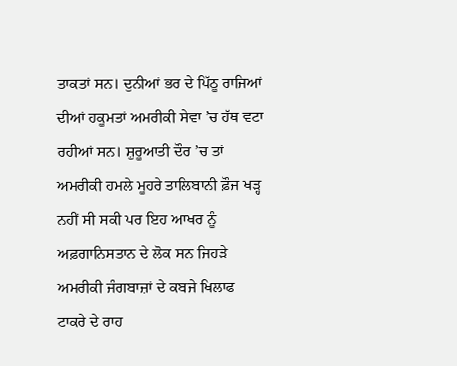ਤਾਕਤਾਂ ਸਨ। ਦੁਨੀਆਂ ਭਰ ਦੇ ਪਿੱਠੂ ਰਾਜਿਆਂ ਦੀਆਂ ਹਕੂਮਤਾਂ ਅਮਰੀਕੀ ਸੇਵਾ ’ਚ ਹੱਥ ਵਟਾ ਰਹੀਆਂ ਸਨ। ਸ਼ੁਰੂਆਤੀ ਦੌਰ ’ਚ ਤਾਂ ਅਮਰੀਕੀ ਹਮਲੇ ਮੂਹਰੇ ਤਾਲਿਬਾਨੀ ਫ਼ੌਜ ਖੜ੍ਹ ਨਹੀਂ ਸੀ ਸਕੀ ਪਰ ਇਹ ਆਖਰ ਨੂੰ ਅਫ਼ਗਾਨਿਸਤਾਨ ਦੇ ਲੋਕ ਸਨ ਜਿਹੜੇ ਅਮਰੀਕੀ ਜੰਗਬਾਜ਼ਾਂ ਦੇ ਕਬਜੇ ਖਿਲਾਫ ਟਾਕਰੇ ਦੇ ਰਾਹ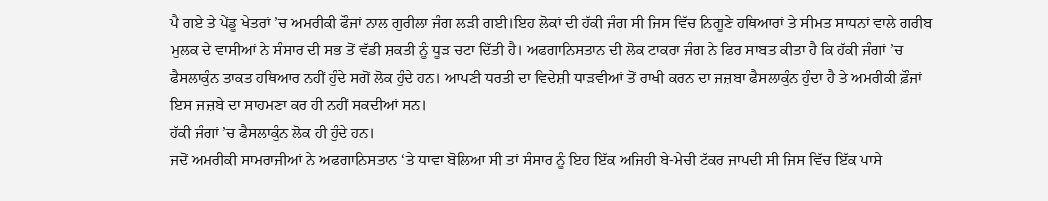ਪੈ ਗਏ ਤੇ ਪੇਂਡੂ ਖੇਤਰਾਂ ’ਚ ਅਮਰੀਕੀ ਫੌਜਾਂ ਨਾਲ ਗੁਰੀਲਾ ਜੰਗ ਲੜੀ ਗਈ।ਇਹ ਲੋਕਾਂ ਦੀ ਹੱਕੀ ਜੰਗ ਸੀ ਜਿਸ ਵਿੱਚ ਨਿਗੂਣੇ ਹਥਿਆਰਾਂ ਤੇ ਸੀਮਤ ਸਾਧਨਾਂ ਵਾਲੇ ਗਰੀਬ ਮੁਲਕ ਦੇ ਵਾਸੀਆਂ ਨੇ ਸੰਸਾਰ ਦੀ ਸਭ ਤੋਂ ਵੱਡੀ ਸ਼ਕਤੀ ਨੂੰ ਧੂੜ ਚਟਾ ਦਿੱਤੀ ਹੈ। ਅਫਗਾਨਿਸਤਾਨ ਦੀ ਲੋਕ ਟਾਕਰਾ ਜੰਗ ਨੇ ਫਿਰ ਸਾਬਤ ਕੀਤਾ ਹੈ ਕਿ ਹੱਕੀ ਜੰਗਾਂ ’ਚ ਫੈਸਲਾਕੁੰਨ ਤਾਕਤ ਹਥਿਆਰ ਨਹੀਂ ਹੁੰਦੇ ਸਗੋਂ ਲੋਕ ਹੁੰਦੇ ਹਨ। ਆਪਣੀ ਧਰਤੀ ਦਾ ਵਿਦੇਸ਼ੀ ਧਾੜਵੀਆਂ ਤੋਂ ਰਾਖੀ ਕਰਨ ਦਾ ਜਜ਼ਬਾ ਫੈਸਲਾਕੁੰਨ ਹੁੰਦਾ ਹੈ ਤੇ ਅਮਰੀਕੀ ਫ਼ੌਜਾਂ ਇਸ ਜਜ਼ਬੇ ਦਾ ਸਾਹਮਣਾ ਕਰ ਹੀ ਨਹੀਂ ਸਕਦੀਆਂ ਸਨ।
ਹੱਕੀ ਜੰਗਾਂ ’ਚ ਫੈਸਲਾਕੁੰਨ ਲੋਕ ਹੀ ਹੁੰਦੇ ਹਨ।
ਜਦੋਂ ਅਮਰੀਕੀ ਸਾਮਰਾਜੀਆਂ ਨੇ ਅਫਗਾਨਿਸਤਾਨ ‘ਤੇ ਧਾਵਾ ਬੋਲਿਆ ਸੀ ਤਾਂ ਸੰਸਾਰ ਨੂੰ ਇਹ ਇੱਕ ਅਜਿਹੀ ਬੇ-ਮੇਚੀ ਟੱਕਰ ਜਾਪਦੀ ਸੀ ਜਿਸ ਵਿੱਚ ਇੱਕ ਪਾਸੇ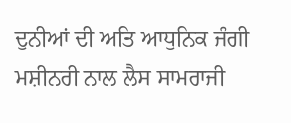ਦੁਨੀਆਂ ਦੀ ਅਤਿ ਆਧੁਨਿਕ ਜੰਗੀ ਮਸ਼ੀਨਰੀ ਨਾਲ ਲੈਸ ਸਾਮਰਾਜੀ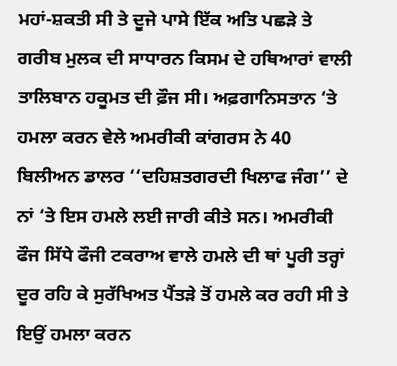ਮਹਾਂ-ਸ਼ਕਤੀ ਸੀ ਤੇ ਦੂਜੇ ਪਾਸੇ ਇੱਕ ਅਤਿ ਪਛੜੇ ਤੇ ਗਰੀਬ ਮੁਲਕ ਦੀ ਸਾਧਾਰਨ ਕਿਸਮ ਦੇ ਹਥਿਆਰਾਂ ਵਾਲੀ ਤਾਲਿਬਾਨ ਹਕੂਮਤ ਦੀ ਫ਼ੌਜ ਸੀ। ਅਫ਼ਗਾਨਿਸਤਾਨ ‘ਤੇ ਹਮਲਾ ਕਰਨ ਵੇਲੇ ਅਮਰੀਕੀ ਕਾਂਗਰਸ ਨੇ 40 ਬਿਲੀਅਨ ਡਾਲਰ ‘‘ਦਹਿਸ਼ਤਗਰਦੀ ਖਿਲਾਫ ਜੰਗ’’ ਦੇ ਨਾਂ ‘ਤੇ ਇਸ ਹਮਲੇ ਲਈ ਜਾਰੀ ਕੀਤੇ ਸਨ। ਅਮਰੀਕੀ ਫੌਜ ਸਿੱਧੇ ਫੌਜੀ ਟਕਰਾਅ ਵਾਲੇ ਹਮਲੇ ਦੀ ਥਾਂ ਪੂਰੀ ਤਰ੍ਹਾਂ ਦੂਰ ਰਹਿ ਕੇ ਸੁਰੱਖਿਅਤ ਪੈਂਤੜੇ ਤੋਂ ਹਮਲੇ ਕਰ ਰਹੀ ਸੀ ਤੇ ਇਉਂ ਹਮਲਾ ਕਰਨ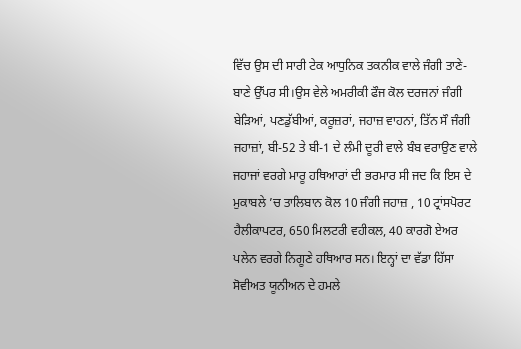ਵਿੱਚ ਉਸ ਦੀ ਸਾਰੀ ਟੇਕ ਆਧੁਨਿਕ ਤਕਨੀਕ ਵਾਲੇ ਜੰਗੀ ਤਾਣੇ-ਬਾਣੇ ਉੱਪਰ ਸੀ।ਉਸ ਵੇਲੇ ਅਮਰੀਕੀ ਫੌਜ ਕੋਲ ਦਰਜਨਾਂ ਜੰਗੀ ਬੇੜਿਆਂ, ਪਣਡੁੱਬੀਆਂ, ਕਰੂਜ਼ਰਾਂ, ਜਹਾਜ਼ ਵਾਹਨਾਂ, ਤਿੱਨ ਸੌ ਜੰਗੀ ਜਹਾਜ਼ਾਂ, ਬੀ-52 ਤੇ ਬੀ-1 ਦੇ ਲੰਮੀ ਦੂਰੀ ਵਾਲੇ ਬੰਬ ਵਰਾਉਣ ਵਾਲੇ ਜਹਾਜਾਂ ਵਰਗੇ ਮਾਰੂ ਹਥਿਆਰਾਂ ਦੀ ਭਰਮਾਰ ਸੀ ਜਦ ਕਿ ਇਸ ਦੇ ਮੁਕਾਬਲੇ ’ਚ ਤਾਲਿਬਾਨ ਕੋਲ 10 ਜੰਗੀ ਜਹਾਜ਼ , 10 ਟ੍ਰਾਂਸਪੋਰਟ ਹੈਲੀਕਾਪਟਰ, 650 ਮਿਲਟਰੀ ਵਹੀਕਲ, 40 ਕਾਰਗੋ ਏਅਰ ਪਲੇਨ ਵਰਗੇ ਨਿਗੂਣੇ ਹਥਿਆਰ ਸਨ। ਇਨ੍ਹਾਂ ਦਾ ਵੱਡਾ ਹਿੱਸਾ ਸੋਵੀਅਤ ਯੂਨੀਅਨ ਦੇ ਹਮਲੇ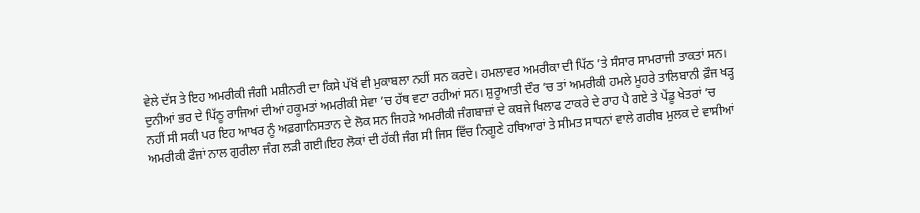ਵੇਲੇ ਦੱਸ ਤੇ ਇਹ ਅਮਰੀਕੀ ਜੰਗੀ ਮਸ਼ੀਨਰੀ ਦਾ ਕਿਸੇ ਪੱਖੋਂ ਵੀ ਮੁਕਾਬਲਾ ਨਹੀਂ ਸਨ ਕਰਦੇ। ਹਮਲਾਵਰ ਅਮਰੀਕਾ ਦੀ ਪਿੱਠ ’ਤੇ ਸੰਸਾਰ ਸਾਮਰਾਜੀ ਤਾਕਤਾਂ ਸਨ। ਦੁਨੀਆਂ ਭਰ ਦੇ ਪਿੱਠੂ ਰਾਜਿਆਂ ਦੀਆਂ ਹਕੂਮਤਾਂ ਅਮਰੀਕੀ ਸੇਵਾ ’ਚ ਹੱਥ ਵਟਾ ਰਹੀਆਂ ਸਨ। ਸ਼ੁਰੂਆਤੀ ਦੌਰ ’ਚ ਤਾਂ ਅਮਰੀਕੀ ਹਮਲੇ ਮੂਹਰੇ ਤਾਲਿਬਾਨੀ ਫ਼ੌਜ ਖੜ੍ਹ ਨਹੀਂ ਸੀ ਸਕੀ ਪਰ ਇਹ ਆਖਰ ਨੂੰ ਅਫ਼ਗਾਨਿਸਤਾਨ ਦੇ ਲੋਕ ਸਨ ਜਿਹੜੇ ਅਮਰੀਕੀ ਜੰਗਬਾਜ਼ਾਂ ਦੇ ਕਬਜੇ ਖਿਲਾਫ ਟਾਕਰੇ ਦੇ ਰਾਹ ਪੈ ਗਏ ਤੇ ਪੇਂਡੂ ਖੇਤਰਾਂ ’ਚ ਅਮਰੀਕੀ ਫੌਜਾਂ ਨਾਲ ਗੁਰੀਲਾ ਜੰਗ ਲੜੀ ਗਈ।ਇਹ ਲੋਕਾਂ ਦੀ ਹੱਕੀ ਜੰਗ ਸੀ ਜਿਸ ਵਿੱਚ ਨਿਗੂਣੇ ਹਥਿਆਰਾਂ ਤੇ ਸੀਮਤ ਸਾਧਨਾਂ ਵਾਲੇ ਗਰੀਬ ਮੁਲਕ ਦੇ ਵਾਸੀਆਂ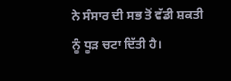ਨੇ ਸੰਸਾਰ ਦੀ ਸਭ ਤੋਂ ਵੱਡੀ ਸ਼ਕਤੀ ਨੂੰ ਧੂੜ ਚਟਾ ਦਿੱਤੀ ਹੈ।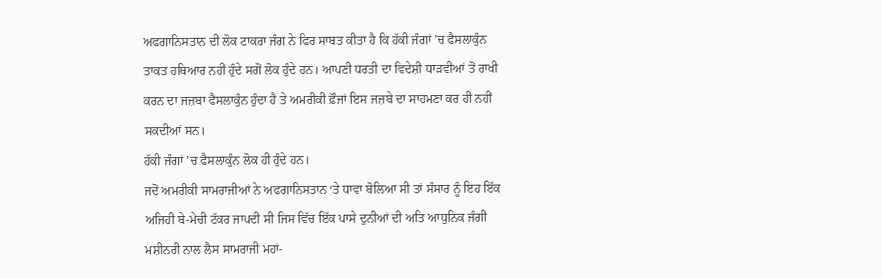ਅਫਗਾਨਿਸਤਾਨ ਦੀ ਲੋਕ ਟਾਕਰਾ ਜੰਗ ਨੇ ਫਿਰ ਸਾਬਤ ਕੀਤਾ ਹੈ ਕਿ ਹੱਕੀ ਜੰਗਾਂ ’ਚ ਫੈਸਲਾਕੁੰਨ ਤਾਕਤ ਹਥਿਆਰ ਨਹੀਂ ਹੁੰਦੇ ਸਗੋਂ ਲੋਕ ਹੁੰਦੇ ਹਨ। ਆਪਣੀ ਧਰਤੀ ਦਾ ਵਿਦੇਸ਼ੀ ਧਾੜਵੀਆਂ ਤੋਂ ਰਾਖੀ ਕਰਨ ਦਾ ਜਜ਼ਬਾ ਫੈਸਲਾਕੁੰਨ ਹੁੰਦਾ ਹੈ ਤੇ ਅਮਰੀਕੀ ਫ਼ੌਜਾਂ ਇਸ ਜਜ਼ਬੇ ਦਾ ਸਾਹਮਣਾ ਕਰ ਹੀ ਨਹੀਂ ਸਕਦੀਆਂ ਸਨ।
ਹੱਕੀ ਜੰਗਾਂ ’ਚ ਫੈਸਲਾਕੁੰਨ ਲੋਕ ਹੀ ਹੁੰਦੇ ਹਨ।
ਜਦੋਂ ਅਮਰੀਕੀ ਸਾਮਰਾਜੀਆਂ ਨੇ ਅਫਗਾਨਿਸਤਾਨ ‘ਤੇ ਧਾਵਾ ਬੋਲਿਆ ਸੀ ਤਾਂ ਸੰਸਾਰ ਨੂੰ ਇਹ ਇੱਕ ਅਜਿਹੀ ਬੇ-ਮੇਚੀ ਟੱਕਰ ਜਾਪਦੀ ਸੀ ਜਿਸ ਵਿੱਚ ਇੱਕ ਪਾਸੇ ਦੁਨੀਆਂ ਦੀ ਅਤਿ ਆਧੁਨਿਕ ਜੰਗੀ ਮਸ਼ੀਨਰੀ ਨਾਲ ਲੈਸ ਸਾਮਰਾਜੀ ਮਹਾਂ-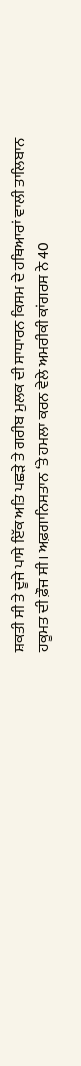ਸ਼ਕਤੀ ਸੀ ਤੇ ਦੂਜੇ ਪਾਸੇ ਇੱਕ ਅਤਿ ਪਛੜੇ ਤੇ ਗਰੀਬ ਮੁਲਕ ਦੀ ਸਾਧਾਰਨ ਕਿਸਮ ਦੇ ਹਥਿਆਰਾਂ ਵਾਲੀ ਤਾਲਿਬਾਨ ਹਕੂਮਤ ਦੀ ਫ਼ੌਜ ਸੀ। ਅਫ਼ਗਾਨਿਸਤਾਨ ‘ਤੇ ਹਮਲਾ ਕਰਨ ਵੇਲੇ ਅਮਰੀਕੀ ਕਾਂਗਰਸ ਨੇ 40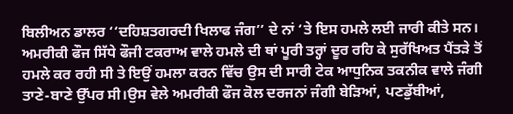ਬਿਲੀਅਨ ਡਾਲਰ ‘‘ਦਹਿਸ਼ਤਗਰਦੀ ਖਿਲਾਫ ਜੰਗ’’ ਦੇ ਨਾਂ ‘ਤੇ ਇਸ ਹਮਲੇ ਲਈ ਜਾਰੀ ਕੀਤੇ ਸਨ। ਅਮਰੀਕੀ ਫੌਜ ਸਿੱਧੇ ਫੌਜੀ ਟਕਰਾਅ ਵਾਲੇ ਹਮਲੇ ਦੀ ਥਾਂ ਪੂਰੀ ਤਰ੍ਹਾਂ ਦੂਰ ਰਹਿ ਕੇ ਸੁਰੱਖਿਅਤ ਪੈਂਤੜੇ ਤੋਂ ਹਮਲੇ ਕਰ ਰਹੀ ਸੀ ਤੇ ਇਉਂ ਹਮਲਾ ਕਰਨ ਵਿੱਚ ਉਸ ਦੀ ਸਾਰੀ ਟੇਕ ਆਧੁਨਿਕ ਤਕਨੀਕ ਵਾਲੇ ਜੰਗੀ ਤਾਣੇ-ਬਾਣੇ ਉੱਪਰ ਸੀ।ਉਸ ਵੇਲੇ ਅਮਰੀਕੀ ਫੌਜ ਕੋਲ ਦਰਜਨਾਂ ਜੰਗੀ ਬੇੜਿਆਂ, ਪਣਡੁੱਬੀਆਂ,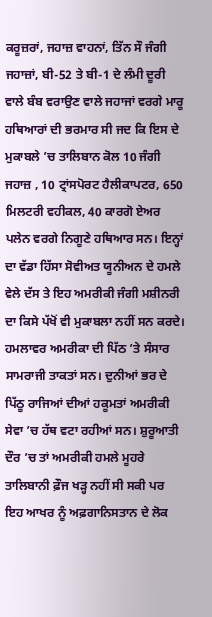ਕਰੂਜ਼ਰਾਂ, ਜਹਾਜ਼ ਵਾਹਨਾਂ, ਤਿੱਨ ਸੌ ਜੰਗੀ ਜਹਾਜ਼ਾਂ, ਬੀ-52 ਤੇ ਬੀ-1 ਦੇ ਲੰਮੀ ਦੂਰੀ ਵਾਲੇ ਬੰਬ ਵਰਾਉਣ ਵਾਲੇ ਜਹਾਜਾਂ ਵਰਗੇ ਮਾਰੂ ਹਥਿਆਰਾਂ ਦੀ ਭਰਮਾਰ ਸੀ ਜਦ ਕਿ ਇਸ ਦੇ ਮੁਕਾਬਲੇ ’ਚ ਤਾਲਿਬਾਨ ਕੋਲ 10 ਜੰਗੀ ਜਹਾਜ਼ , 10 ਟ੍ਰਾਂਸਪੋਰਟ ਹੈਲੀਕਾਪਟਰ, 650 ਮਿਲਟਰੀ ਵਹੀਕਲ, 40 ਕਾਰਗੋ ਏਅਰ ਪਲੇਨ ਵਰਗੇ ਨਿਗੂਣੇ ਹਥਿਆਰ ਸਨ। ਇਨ੍ਹਾਂ ਦਾ ਵੱਡਾ ਹਿੱਸਾ ਸੋਵੀਅਤ ਯੂਨੀਅਨ ਦੇ ਹਮਲੇ ਵੇਲੇ ਦੱਸ ਤੇ ਇਹ ਅਮਰੀਕੀ ਜੰਗੀ ਮਸ਼ੀਨਰੀ ਦਾ ਕਿਸੇ ਪੱਖੋਂ ਵੀ ਮੁਕਾਬਲਾ ਨਹੀਂ ਸਨ ਕਰਦੇ। ਹਮਲਾਵਰ ਅਮਰੀਕਾ ਦੀ ਪਿੱਠ ’ਤੇ ਸੰਸਾਰ ਸਾਮਰਾਜੀ ਤਾਕਤਾਂ ਸਨ। ਦੁਨੀਆਂ ਭਰ ਦੇ ਪਿੱਠੂ ਰਾਜਿਆਂ ਦੀਆਂ ਹਕੂਮਤਾਂ ਅਮਰੀਕੀ ਸੇਵਾ ’ਚ ਹੱਥ ਵਟਾ ਰਹੀਆਂ ਸਨ। ਸ਼ੁਰੂਆਤੀ ਦੌਰ ’ਚ ਤਾਂ ਅਮਰੀਕੀ ਹਮਲੇ ਮੂਹਰੇ ਤਾਲਿਬਾਨੀ ਫ਼ੌਜ ਖੜ੍ਹ ਨਹੀਂ ਸੀ ਸਕੀ ਪਰ ਇਹ ਆਖਰ ਨੂੰ ਅਫ਼ਗਾਨਿਸਤਾਨ ਦੇ ਲੋਕ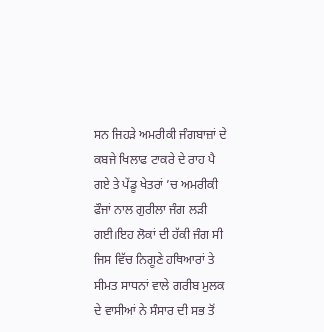ਸਨ ਜਿਹੜੇ ਅਮਰੀਕੀ ਜੰਗਬਾਜ਼ਾਂ ਦੇ ਕਬਜੇ ਖਿਲਾਫ ਟਾਕਰੇ ਦੇ ਰਾਹ ਪੈ ਗਏ ਤੇ ਪੇਂਡੂ ਖੇਤਰਾਂ ’ਚ ਅਮਰੀਕੀ ਫੌਜਾਂ ਨਾਲ ਗੁਰੀਲਾ ਜੰਗ ਲੜੀ ਗਈ।ਇਹ ਲੋਕਾਂ ਦੀ ਹੱਕੀ ਜੰਗ ਸੀ ਜਿਸ ਵਿੱਚ ਨਿਗੂਣੇ ਹਥਿਆਰਾਂ ਤੇ ਸੀਮਤ ਸਾਧਨਾਂ ਵਾਲੇ ਗਰੀਬ ਮੁਲਕ ਦੇ ਵਾਸੀਆਂ ਨੇ ਸੰਸਾਰ ਦੀ ਸਭ ਤੋਂ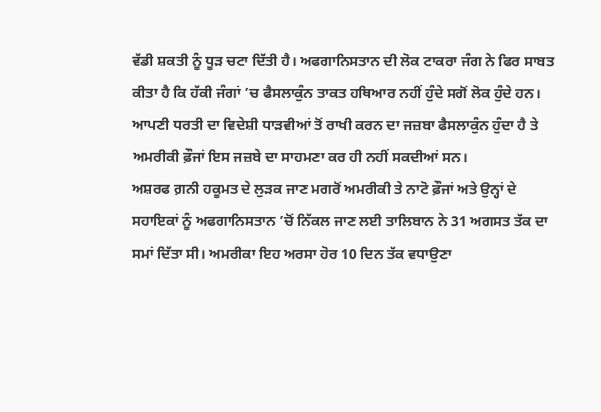ਵੱਡੀ ਸ਼ਕਤੀ ਨੂੰ ਧੂੜ ਚਟਾ ਦਿੱਤੀ ਹੈ। ਅਫਗਾਨਿਸਤਾਨ ਦੀ ਲੋਕ ਟਾਕਰਾ ਜੰਗ ਨੇ ਫਿਰ ਸਾਬਤ ਕੀਤਾ ਹੈ ਕਿ ਹੱਕੀ ਜੰਗਾਂ ’ਚ ਫੈਸਲਾਕੁੰਨ ਤਾਕਤ ਹਥਿਆਰ ਨਹੀਂ ਹੁੰਦੇ ਸਗੋਂ ਲੋਕ ਹੁੰਦੇ ਹਨ। ਆਪਣੀ ਧਰਤੀ ਦਾ ਵਿਦੇਸ਼ੀ ਧਾੜਵੀਆਂ ਤੋਂ ਰਾਖੀ ਕਰਨ ਦਾ ਜਜ਼ਬਾ ਫੈਸਲਾਕੁੰਨ ਹੁੰਦਾ ਹੈ ਤੇ ਅਮਰੀਕੀ ਫ਼ੌਜਾਂ ਇਸ ਜਜ਼ਬੇ ਦਾ ਸਾਹਮਣਾ ਕਰ ਹੀ ਨਹੀਂ ਸਕਦੀਆਂ ਸਨ।
ਅਸ਼ਰਫ ਗ਼ਨੀ ਹਕੂਮਤ ਦੇ ਲੁੜਕ ਜਾਣ ਮਗਰੋਂ ਅਮਰੀਕੀ ਤੇ ਨਾਟੋ ਫ਼ੌਜਾਂ ਅਤੇ ਉਨ੍ਹਾਂ ਦੇ ਸਹਾਇਕਾਂ ਨੂੰ ਅਫਗਾਨਿਸਤਾਨ ’ਚੋਂ ਨਿੱਕਲ ਜਾਣ ਲਈ ਤਾਲਿਬਾਨ ਨੇ 31 ਅਗਸਤ ਤੱਕ ਦਾ ਸਮਾਂ ਦਿੱਤਾ ਸੀ। ਅਮਰੀਕਾ ਇਹ ਅਰਸਾ ਹੋਰ 10 ਦਿਨ ਤੱਕ ਵਧਾਉਣਾ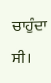ਚਾਹੁੰਦਾ ਸੀ।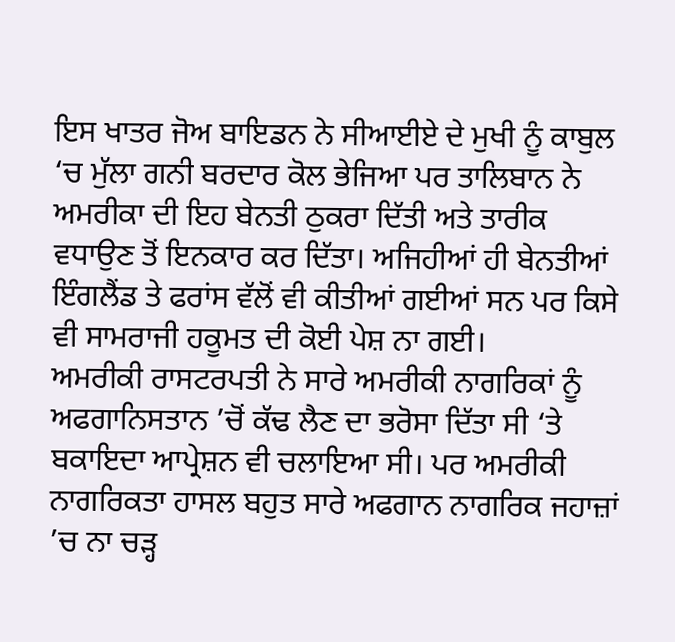ਇਸ ਖਾਤਰ ਜੋਅ ਬਾਇਡਨ ਨੇ ਸੀਆਈਏ ਦੇ ਮੁਖੀ ਨੂੰ ਕਾਬੁਲ ‘ਚ ਮੁੱਲਾ ਗਨੀ ਬਰਦਾਰ ਕੋਲ ਭੇਜਿਆ ਪਰ ਤਾਲਿਬਾਨ ਨੇ ਅਮਰੀਕਾ ਦੀ ਇਹ ਬੇਨਤੀ ਠੁਕਰਾ ਦਿੱਤੀ ਅਤੇ ਤਾਰੀਕ ਵਧਾਉਣ ਤੋਂ ਇਨਕਾਰ ਕਰ ਦਿੱਤਾ। ਅਜਿਹੀਆਂ ਹੀ ਬੇਨਤੀਆਂ ਇੰਗਲੈਂਡ ਤੇ ਫਰਾਂਸ ਵੱਲੋਂ ਵੀ ਕੀਤੀਆਂ ਗਈਆਂ ਸਨ ਪਰ ਕਿਸੇ ਵੀ ਸਾਮਰਾਜੀ ਹਕੂਮਤ ਦੀ ਕੋਈ ਪੇਸ਼ ਨਾ ਗਈ।
ਅਮਰੀਕੀ ਰਾਸਟਰਪਤੀ ਨੇ ਸਾਰੇ ਅਮਰੀਕੀ ਨਾਗਰਿਕਾਂ ਨੂੰ ਅਫਗਾਨਿਸਤਾਨ ’ਚੋਂ ਕੱਢ ਲੈਣ ਦਾ ਭਰੋਸਾ ਦਿੱਤਾ ਸੀ ‘ਤੇ ਬਕਾਇਦਾ ਆਪ੍ਰੇਸ਼ਨ ਵੀ ਚਲਾਇਆ ਸੀ। ਪਰ ਅਮਰੀਕੀ ਨਾਗਰਿਕਤਾ ਹਾਸਲ ਬਹੁਤ ਸਾਰੇ ਅਫਗਾਨ ਨਾਗਰਿਕ ਜਹਾਜ਼ਾਂ ’ਚ ਨਾ ਚੜ੍ਹ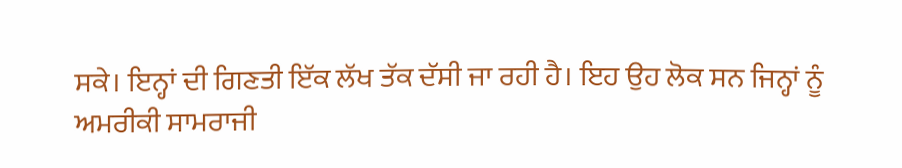ਸਕੇ। ਇਨ੍ਹਾਂ ਦੀ ਗਿਣਤੀ ਇੱਕ ਲੱਖ ਤੱਕ ਦੱਸੀ ਜਾ ਰਹੀ ਹੈ। ਇਹ ਉਹ ਲੋਕ ਸਨ ਜਿਨ੍ਹਾਂ ਨੂੰ ਅਮਰੀਕੀ ਸਾਮਰਾਜੀ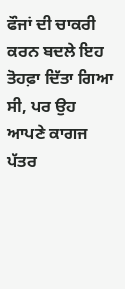ਫੌਜਾਂ ਦੀ ਚਾਕਰੀ ਕਰਨ ਬਦਲੇ ਇਹ ਤੋਹਫ਼ਾ ਦਿੱਤਾ ਗਿਆ ਸੀ, ਪਰ ਉਹ ਆਪਣੇ ਕਾਗਜ ਪੱਤਰ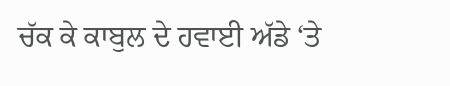ਚੱਕ ਕੇ ਕਾਬੁਲ ਦੇ ਹਵਾਈ ਅੱਡੇ ‘ਤੇ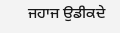ਜਹਾਜ ਉਡੀਕਦੇ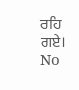ਰਹਿ ਗਏ।
No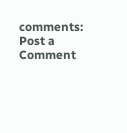comments:
Post a Comment